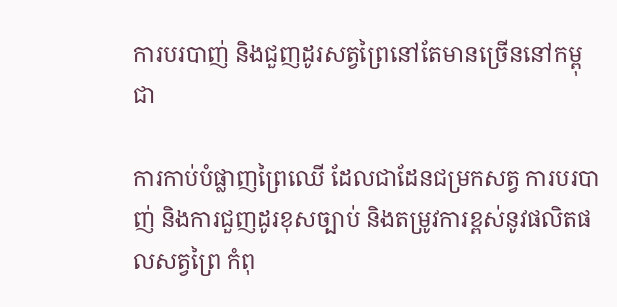ការបរបាញ់ និងជួញដូរសត្វព្រៃនៅតែមានច្រើននៅកម្ពុជា

ការកាប់បំផ្លាញព្រៃឈើ ដែលជាដែនជម្រកសត្វ ការបរបាញ់ និងការជួញដូរខុសច្បាប់ និងតម្រូវការខ្ពស់នូវផលិតផលសត្វព្រៃ កំពុ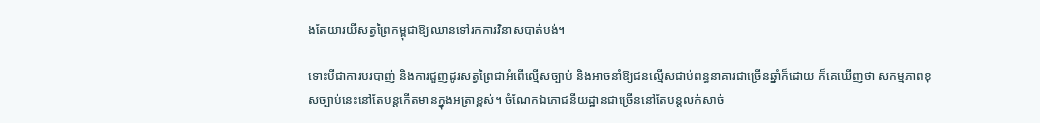ងតែយារយីសត្វព្រៃកម្ពុជាឱ្យឈានទៅរកការវិនាសបាត់បង់។

ទោះបីជាការបរបាញ់ និងការជួញដូរសត្វព្រៃជាអំពើល្មើសច្បាប់ និងអាចនាំឱ្យជនល្មើសជាប់ពន្ធនាគារជាច្រើនឆ្នាំក៏ដោយ ក៏គេឃើញថា សកម្មភាពខុសច្បាប់នេះនៅតែបន្តកើតមានក្នុងអត្រាខ្ពស់។ ចំណែកឯភោជនីយដ្ឋានជាច្រើននៅតែបន្តលក់សាច់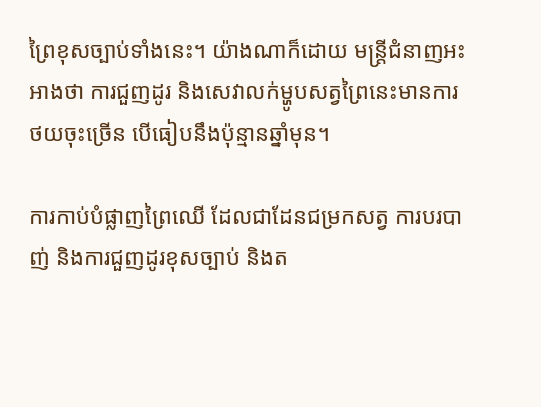ព្រៃខុសច្បាប់ទាំងនេះ។ យ៉ាងណាក៏ដោយ មន្ត្រីជំនាញអះអាងថា ការជួញដូរ និងសេវាលក់ម្ហូបសត្វព្រៃនេះមានការថយចុះច្រើន បើធៀបនឹងប៉ុន្មានឆ្នាំមុន។

ការកាប់បំផ្លាញព្រៃឈើ ដែលជាដែនជម្រកសត្វ ការបរបាញ់ និងការជួញដូរខុសច្បាប់ និងត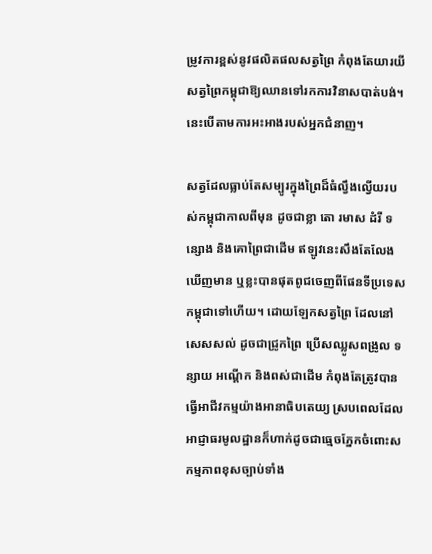ម្រូវការខ្ពស់នូវផលិតផលសត្វព្រៃ កំពុងតែយារយីសត្វព្រៃកម្ពុជាឱ្យឈានទៅរកការវិនាសបាត់បង់។ នេះបើតាមការអះអាងរបស់អ្នកជំនាញ។

សត្វដែលធ្លាប់តែសម្បូរក្នុងព្រៃដ៏ធំល្វឹងល្វើយរបស់កម្ពុជាកាលពីមុន ដូចជាខ្លា តោ រមាស ដំរី ទន្សោង និងគោព្រៃជាដើម ឥឡូវនេះសឹងតែលែងឃើញមាន ឬខ្លះបានផុតពូជចេញពីផែនទីប្រទេសកម្ពុជាទៅហើយ។ ដោយឡែកសត្វព្រៃ ដែលនៅសេសសល់ ដូចជាជ្រូកព្រៃ ប្រើសឈ្លូសពង្រូល ទន្សាយ អណ្ដើក និងពស់ជាដើម កំពុងតែត្រូវបានធ្វើអាជីវកម្មយ៉ាងអានាធិបតេយ្យ ស្របពេលដែលអាជ្ញាធរមូលដ្ឋានក៏ហាក់ដូចជាធ្មេចភ្នែកចំពោះសកម្មភាពខុសច្បាប់ទាំង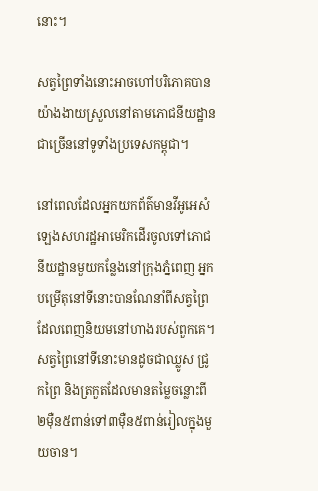នោះ។

សត្វព្រៃទាំងនោះអាចហៅបរិភោគបានយ៉ាងងាយស្រួលនៅតាមភោជនីយដ្ឋានជាច្រើននៅទូទាំងប្រទេសកម្ពុជា។

នៅពេលដែលអ្នកយកព័ត៌មានវីអូអេសំឡេងសហរដ្ឋអាមេរិកដើរចូលទៅភោជនីយដ្ឋានមួយកន្លែងនៅក្រុងភ្នំពេញ អ្នកបម្រើតុនៅទីនោះបានណែនាំពីសត្វព្រៃដែលពេញនិយមនៅហាងរបស់ពួកគេ។ សត្វព្រៃនៅទីនោះមានដូចជាឈ្លូស ជ្រូកព្រៃ និងត្រកួតដែលមានតម្លៃចន្លោះពី២ម៉ឺន៥ពាន់ទៅ៣ម៉ឺន៥ពាន់រៀលក្នុងមួយចាន។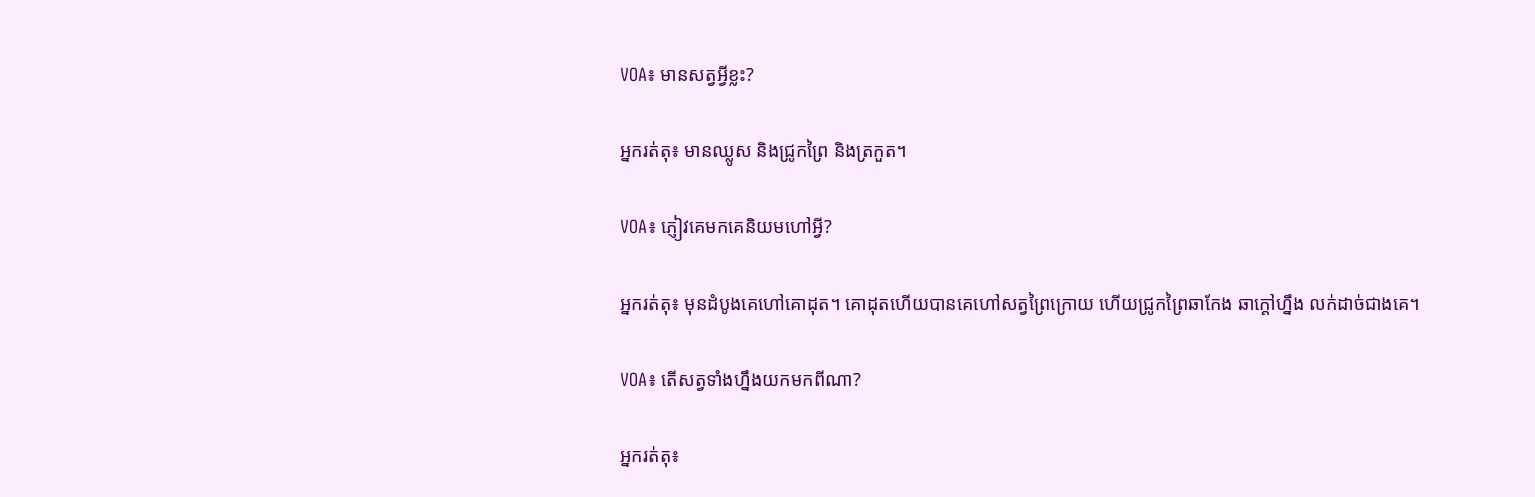VOA៖ មានសត្វអ្វីខ្លះ?

អ្នករត់តុ៖ មានឈ្លូស និងជ្រូកព្រៃ និងត្រកួត។

VOA៖ ភ្ញៀវគេមកគេនិយមហៅអ្វី?

អ្នករត់តុ៖ មុនដំបូងគេហៅគោដុត។ គោដុតហើយបានគេហៅសត្វព្រៃក្រោយ ហើយជ្រូកព្រៃឆាកែង ឆាក្តៅហ្នឹង លក់ដាច់ជាងគេ។

VOA៖ តើសត្វទាំងហ្នឹងយកមកពីណា?

អ្នករត់តុ៖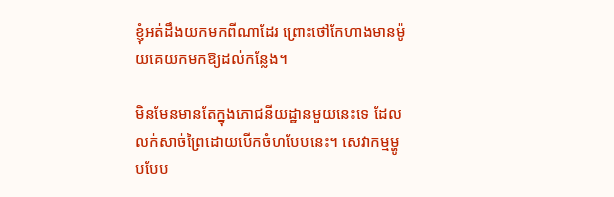ខ្ញុំអត់ដឹងយកមកពីណាដែរ ព្រោះថៅកែហាងមានម៉ូយគេយកមកឱ្យដល់កន្លែង។

មិនមែនមានតែក្នុងភោជនីយដ្ឋានមួយនេះទេ ដែលលក់សាច់ព្រៃដោយបើកចំហបែបនេះ។ សេវាកម្មម្ហូបបែប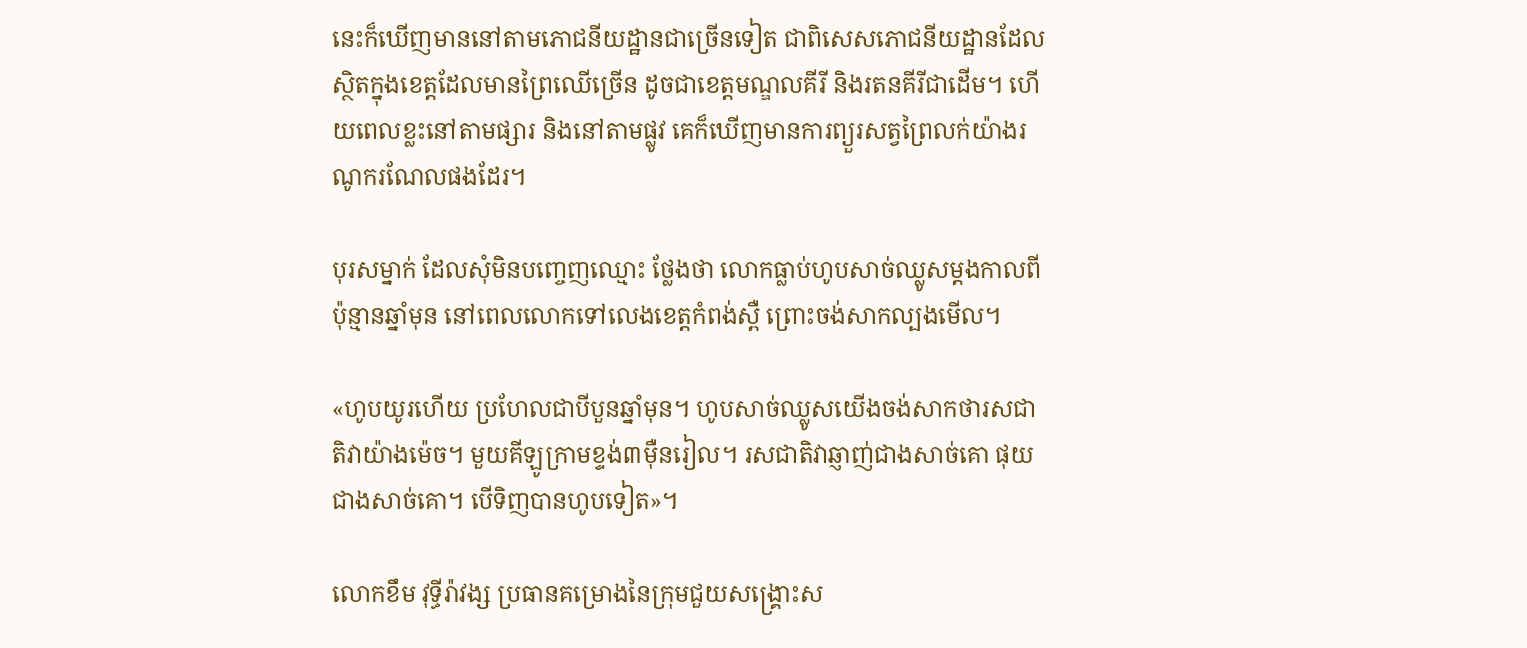នេះក៏ឃើញមាននៅតាមភោជនីយដ្ឋានជាច្រើនទៀត ជាពិសេសភោជនីយដ្ឋានដែលស្ថិតក្នុងខេត្តដែលមានព្រៃឈើច្រើន ដូចជាខេត្តមណ្ឌលគីរី និងរតនគីរីជាដើម។ ហើយពេលខ្លះនៅតាមផ្សារ និងនៅតាមផ្លូវ គេក៏ឃើញមានការព្យួរសត្វព្រៃលក់យ៉ាងរណូករណែលផងដែរ។

បុរសម្នាក់ ដែលសុំមិនបញ្ចេញឈ្មោះ ថ្លែងថា លោកធ្លាប់ហូបសាច់ឈ្លូសម្ដងកាលពីប៉ុន្មានឆ្នាំមុន នៅពេលលោកទៅលេងខេត្តកំពង់ស្ពឺ ព្រោះចង់សាកល្បងមើល។

«ហូបយូរហើយ ប្រហែលជាបីបួនឆ្នាំមុន។ ហូបសាច់ឈ្លូសយើងចង់សាកថារសជាតិវាយ៉ាងម៉េច។ មួយគីឡូក្រាមខ្ទង់៣ម៉ឺនរៀល។ រសជាតិវាឆ្ញាញ់ជាងសាច់គោ ផុយជាងសាច់គោ។ បើទិញបានហូបទៀត»។

លោកខឹម វុទ្ធីរ៉ាវង្ស ប្រធានគម្រោងនៃក្រុមជួយសង្គ្រោះស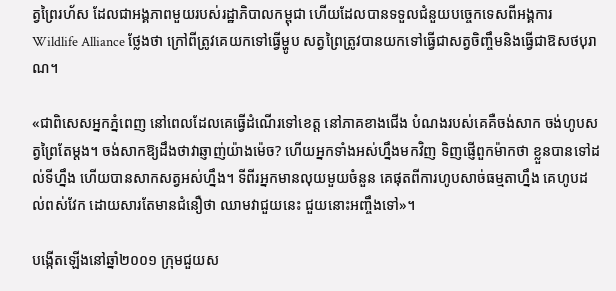ត្វព្រៃរហ័ស ដែលជាអង្គភាពមួយរបស់រដ្ឋាភិបាលកម្ពុជា ហើយដែលបានទទួលជំនួយបច្ចេកទេសពីអង្គការ Wildlife Alliance ថ្លែងថា ក្រៅពីត្រូវគេយកទៅធ្វើម្ហូប សត្វព្រៃត្រូវបានយកទៅធ្វើជាសត្វចិញ្ចឹមនិងធ្វើជាឱសថបុរាណ។

«ជាពិសេសអ្នកភ្នំពេញ នៅពេលដែលគេធ្វើដំណើរទៅខេត្ត នៅភាគខាងជើង បំណងរបស់គេគឺចង់សាក ចង់ហូបសត្វព្រៃតែម្តង។ ចង់សាកឱ្យដឹងថាវាឆ្ញាញ់យ៉ាងម៉េច? ហើយអ្នកទាំងអស់ហ្នឹងមកវិញ ទិញផ្ញើពួកម៉ាកថា ខ្លួនបានទៅដល់ទីហ្នឹង ហើយបានសាកសត្វអស់ហ្នឹង។ ទីពីរអ្នកមានលុយមួយចំនួន គេផុតពីការហូបសាច់ធម្មតាហ្នឹង គេហូបដល់ពស់វែក ដោយសារតែមានជំនឿថា ឈាមវាជួយនេះ ជួយនោះអញ្ចឹងទៅ»។

បង្កើតឡើងនៅឆ្នាំ២០០១ ក្រុមជួយស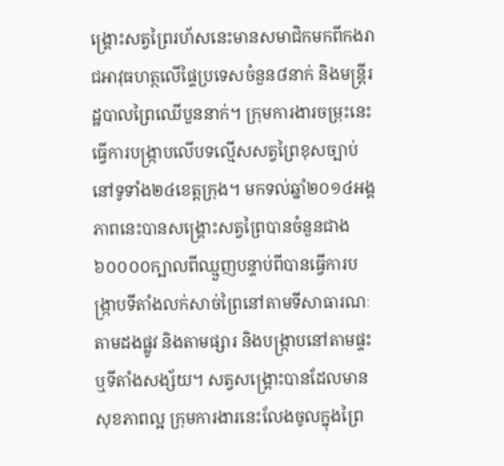ង្រ្គោះសត្វព្រៃរហ័សនេះមានសមាជិកមកពីកងរាជអាវុធហត្ថលើផ្ទៃប្រទេសចំនួន៨នាក់ និងមន្ត្រីរដ្ឋបាលព្រៃឈើបួននាក់។ ក្រុមការងារចម្រុះនេះធ្វើការបង្ក្រាបលើបទល្មើសសត្វព្រៃខុសច្បាប់នៅទូទាំង២៤ខេត្តក្រុង។ មកទល់ឆ្នាំ២០១៤អង្គភាពនេះបានសង្គ្រោះសត្វព្រៃបានចំនួនជាង៦០០០០ក្បាលពីឈ្មួញបន្ទាប់ពីបានធ្វើការបង្ក្រាបទីតាំងលក់សាច់ព្រៃនៅតាមទីសាធារណៈ តាមដងផ្លូវ និងតាមផ្សារ និងបង្ក្រាបនៅតាមផ្ទះ ឬទីតាំងសង្ស័យ។ សត្វសង្គ្រោះបានដែលមានសុខភាពល្អ ក្រុមការងារនេះលែងចូលក្នុងព្រៃ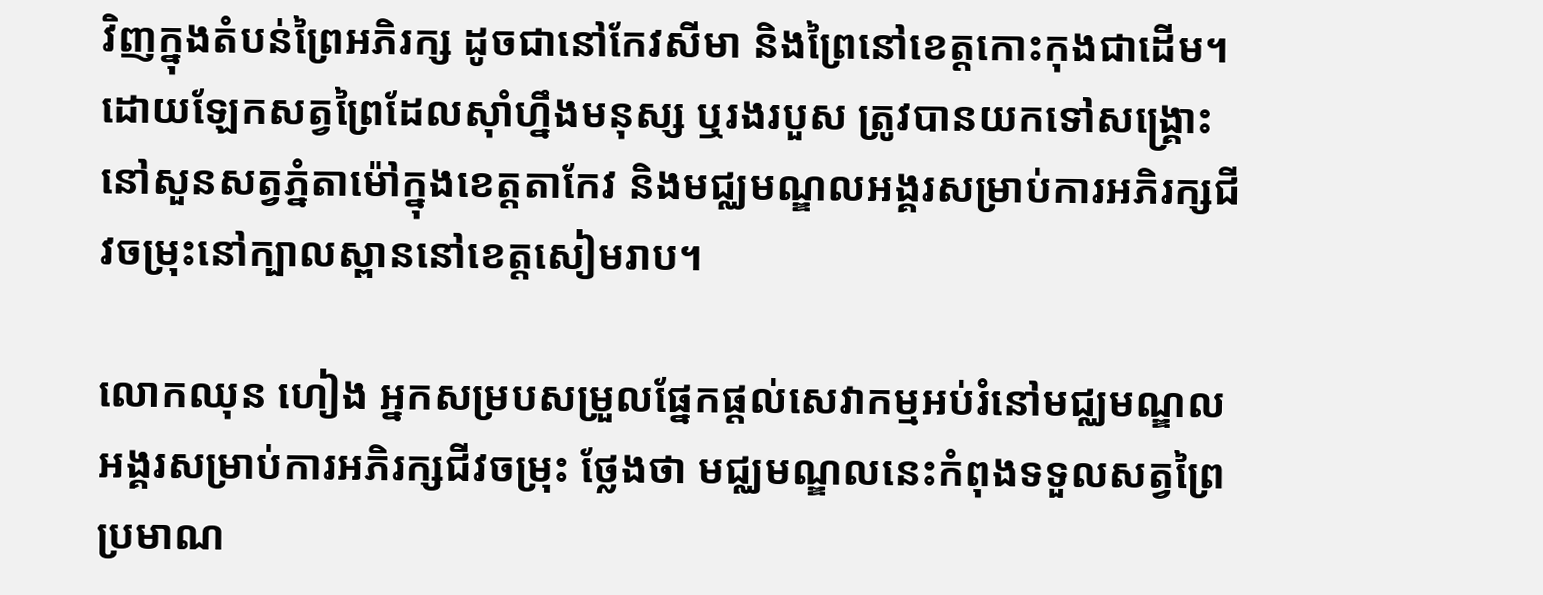វិញក្នុងតំបន់ព្រៃអភិរក្ស ដូចជានៅកែវសីមា និងព្រៃនៅខេត្តកោះកុងជាដើម។ដោយឡែកសត្វព្រៃដែលស៊ាំហ្នឹងមនុស្ស ឬរងរបួស ត្រូវបានយកទៅសង្គ្រោះនៅសួនសត្វភ្នំតាម៉ៅក្នុងខេត្តតាកែវ និងមជ្ឈមណ្ឌលអង្គរសម្រាប់ការអភិរក្សជីវចម្រុះនៅក្បាលស្ពាននៅខេត្តសៀមរាប។

លោកឈុន ហៀង អ្នកសម្របសម្រួលផ្នែកផ្តល់សេវាកម្មអប់រំនៅមជ្ឈមណ្ឌលអង្គរសម្រាប់ការអភិរក្សជីវចម្រុះ ថ្លែងថា មជ្ឈមណ្ឌលនេះកំពុងទទួលសត្វព្រៃប្រមាណ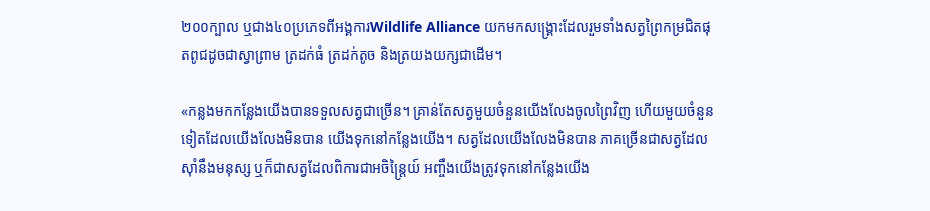២០០ក្បាល ឬជាង៤០ប្រភេទពីអង្គការWildlife Alliance យកមកសង្គ្រោះដែលរួមទាំងសត្វព្រៃកម្រជិតផុតពូជដូចជាស្វាព្រាម ត្រដក់ធំ ត្រដក់តូច និងត្រយងយក្សជាដើម។

«កន្លងមកកន្លែងយើងបានទទួលសត្វជាច្រើន។ គ្រាន់តែសត្វមួយចំនួនយើងលែងចូលព្រៃវិញ ហើយមួយចំនួនទៀតដែលយើងលែងមិនបាន យើងទុកនៅកន្លែងយើង។ សត្វដែលយើងលែងមិនបាន ភាគច្រើនជាសត្វដែលស៊ាំនឹងមនុស្ស ឬក៏ជាសត្វដែលពិការជាអចិន្ត្រៃយ៍ អញ្ចឹងយើងត្រូវទុកនៅកន្លែងយើង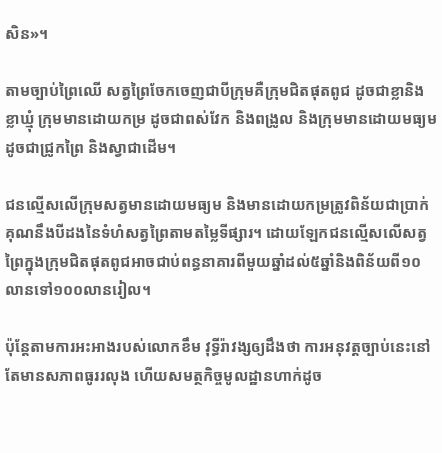សិន»។

តាមច្បាប់ព្រៃឈើ សត្វព្រៃចែកចេញជាបីក្រុមគឺក្រុមជិតផុតពូជ ដូចជាខ្លានិងខ្លាឃ្មុំ ក្រុមមានដោយកម្រ ដូចជាពស់វែក និងពង្រូល និងក្រុមមានដោយមធ្យម ដូចជាជ្រូកព្រៃ និងស្វាជាដើម។

ជនល្មើសលើក្រុមសត្វមានដោយមធ្យម និងមានដោយកម្រត្រូវពិន័យជាប្រាក់គុណនឹងបីដងនៃទំហំសត្វព្រៃតាមតម្លៃទីផ្សារ។ ដោយឡែកជនល្មើសលើសត្វព្រៃក្នុងក្រុមជិតផុតពូជអាចជាប់ពន្ធនាគារពីមួយឆ្នាំដល់៥ឆ្នាំនិងពិន័យពី១០លានទៅ១០០លានរៀល។

ប៉ុន្តែតាមការអះអាងរបស់លោកខឹម វុទ្ធីរ៉ាវង្សឲ្យដឹងថា ការអនុវត្តច្បាប់នេះនៅតែមានសភាពធូររលុង ហើយសមត្ថកិច្ចមូលដ្ឋានហាក់ដូច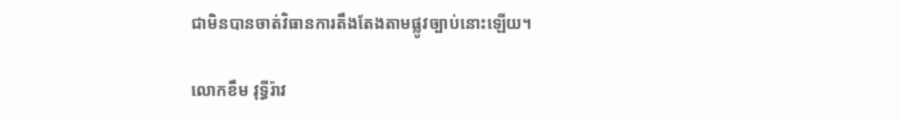ជាមិនបានចាត់វិធានការតឹងតែងតាមផ្លូវច្បាប់នោះឡើយ។

លោកខឹម វុទ្ធីរ៉ាវ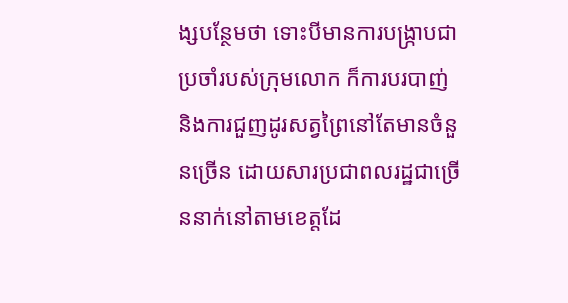ង្សបន្ថែមថា ទោះបីមានការបង្ក្រាបជាប្រចាំរបស់ក្រុមលោក ក៏ការបរបាញ់ និងការជួញដូរសត្វព្រៃនៅតែមានចំនួនច្រើន ដោយសារប្រជាពលរដ្ឋជាច្រើននាក់នៅតាមខេត្តដែ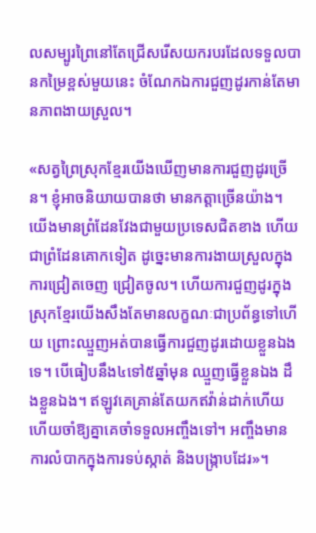លសម្បូរព្រៃនៅតែជ្រើសរើសយករបរដែលទទួលបានកម្រៃខ្ពស់មួយនេះ ចំណែកឯការជួញដូរកាន់តែមានភាពងាយស្រួល។

«សត្វព្រៃស្រុកខ្មែរយើងឃើញមានការជួញដូរច្រើន។ ខ្ញុំអាចនិយាយបានថា មានកត្តាច្រើនយ៉ាង។ យើងមានព្រំដែនវែងជាមួយប្រទេសជិតខាង ហើយជាព្រំដែនគោកទៀត ដូច្នេះមានការងាយស្រួលក្នុងការជ្រៀតចេញ ជ្រៀតចូល។ ហើយការជួញដូរក្នុងស្រុកខ្មែរយើងសឹងតែមានលក្ខណៈជាប្រព័ន្ធទៅហើយ ព្រោះឈ្មួញអត់បានធ្វើការជួញដូរដោយខ្លួនឯងទេ។ បើធៀបនឹង៤ទៅ៥ឆ្នាំមុន ឈ្មួញធ្វើខ្លួនឯង ដឹងខ្លួនឯង។ ឥឡូវគេគ្រាន់តែយកឥវ៉ាន់ដាក់ហើយហើយចាំឱ្យគ្នាគេចាំទទួលអញ្ចឹងទៅ។ អញ្ចឹងមានការលំបាកក្នុងការទប់ស្កាត់ និងបង្ក្រាបដែរ»។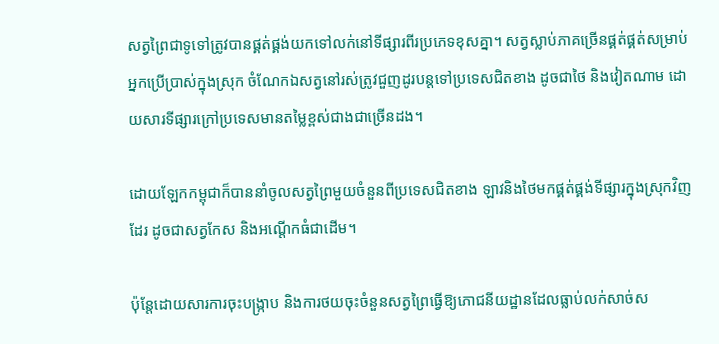សត្វព្រៃជាទូទៅត្រូវបានផ្គត់ផ្គង់យកទៅលក់នៅទីផ្សារពីរប្រភេទខុសគ្នា។ សត្វស្លាប់ភាគច្រើនផ្គត់ផ្គត់សម្រាប់អ្នកប្រើប្រាស់ក្នុងស្រុក ចំណែកឯសត្វនៅរស់ត្រូវជួញដូរបន្តទៅប្រទេសជិតខាង ដូចជាថៃ និងវៀតណាម ដោយសារទីផ្សារក្រៅប្រទេសមានតម្លៃខ្ពស់ជាងជាច្រើនដង។

ដោយឡែកកម្ពុជាក៏បាននាំចូលសត្វព្រៃមួយចំនួនពីប្រទេសជិតខាង ឡាវនិងថៃមកផ្គត់ផ្គង់ទីផ្សារក្នុងស្រុកវិញដែរ ដូចជាសត្វកែស និងអណ្ដើកធំជាដើម។

ប៉ុន្តែដោយសារការចុះបង្ក្រាប និងការថយចុះចំនួនសត្វព្រៃធ្វើឱ្យភោជនីយដ្ឋានដែលធ្លាប់លក់សាច់ស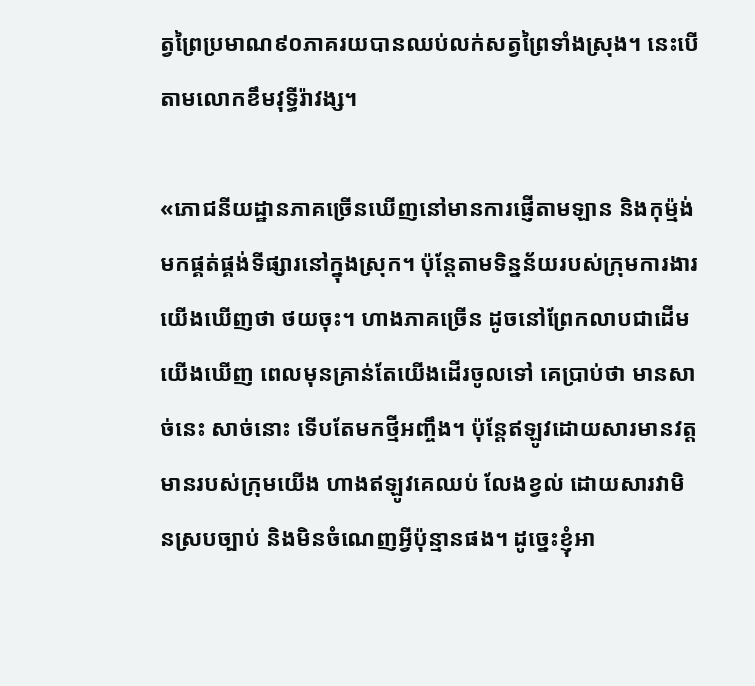ត្វព្រៃប្រមាណ៩០ភាគរយបានឈប់លក់សត្វព្រៃទាំងស្រុង។ នេះបើតាមលោកខឹមវុទ្ធីរ៉ាវង្ស។

«ភោជនីយដ្ឋានភាគច្រើនឃើញនៅមានការផ្ញើតាមឡាន និងកុម្ម៉ង់មកផ្គត់ផ្គង់ទីផ្សារនៅក្នុងស្រុក។ ប៉ុន្តែតាមទិន្នន័យរបស់ក្រុមការងារ យើងឃើញថា ថយចុះ។ ហាងភាគច្រើន ដូចនៅព្រែកលាបជាដើម យើងឃើញ ពេលមុនគ្រាន់តែយើងដើរចូលទៅ គេប្រាប់ថា មានសាច់នេះ សាច់នោះ ទើបតែមកថ្មីអញ្ចឹង។ ប៉ុន្តែឥឡូវដោយសារមានវត្តមានរបស់ក្រុមយើង ហាងឥឡូវគេឈប់ លែងខ្វល់ ដោយសារវាមិនស្របច្បាប់ និងមិនចំណេញអ្វីប៉ុន្មានផង។ ដូច្នេះខ្ញុំអា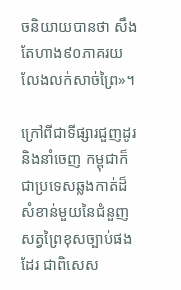ចនិយាយបានថា សឹងតែហាង៩០ភាគរយលែងលក់សាច់ព្រៃ»។

ក្រៅពីជាទីផ្សារជួញដូរ និងនាំចេញ កម្ពុជាក៏ជាប្រទេសឆ្លងកាត់ដ៏សំខាន់មួយនៃជំនួញសត្វព្រៃខុសច្បាប់ផងដែរ ជាពិសេស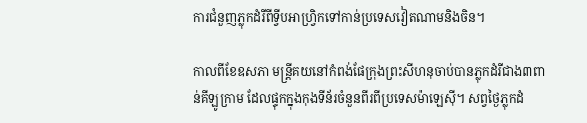ការជំនួញភ្លុកដំរីពីទ្វីបអាហ្វ្រិកទៅកាន់ប្រទេសវៀតណាមនិងចិន។

កាលពីខែឧសភា មន្ត្រីគយនៅកំពង់ផែក្រុងព្រះសីហនុចាប់បានភ្លុកដំរីជាង៣ពាន់គីឡូក្រាម ដែលផ្ទុកក្នុងកុងទីន័រចំនួនពីរពីប្រទេសម៉ាឡេស៊ី។ សព្វថ្ងៃភ្លុកដំ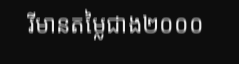រីមានតម្លៃជាង២០០០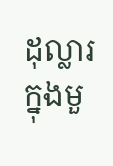ដុល្លារក្នុងមួ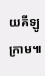យគីឡូក្រាម៕